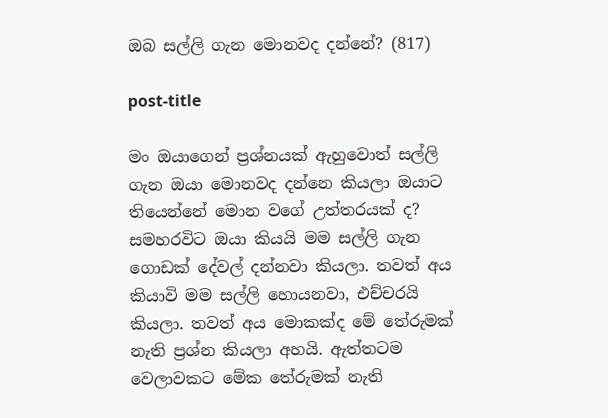ඔබ සල්ලි ගැන මොනවද දන්නේ? (817)

post-title

මං ඔයාගෙන් ප්‍රශ්නයක් ඇහුවොත් සල්ලි ගැන ඔයා මොනවද දන්නෙ කියලා ඔයාට තියෙන්නේ මොන වගේ උත්තරයක් ද? සමහරවිට ඔයා කියයි මම සල්ලි ගැන ගොඩක් දේවල් දන්නවා කියලා. තවත් අය කියාවි මම සල්ලි හොයනවා, එච්චරයි කියලා. තවත් අය මොකක්ද මේ තේරුමක් නැති ප්‍රශ්න කියලා අහයි. ඇත්තටම වෙලාවකට මේක තේරුමක් නැති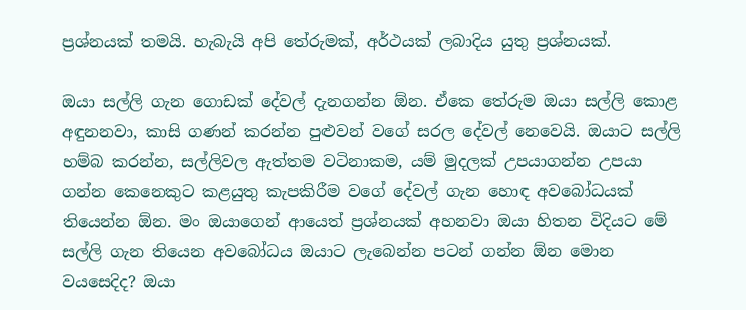ප්‍රශ්නයක් තමයි. හැබැයි අපි තේරුමක්, අර්ථයක් ලබාදිය යුතු ප්‍රශ්නයක්.

ඔයා සල්ලි ගැන ගොඩක් දේවල් දැනගන්න ඕන. ඒකෙ තේරුම ඔයා සල්ලි කොළ අඳුනනවා, කාසි ගණන් කරන්න පුළුවන් වගේ සරල දේවල් නෙවෙයි. ඔයාට සල්ලි හම්බ කරන්න, සල්ලිවල ඇත්තම වටිනාකම, යම් මුදලක් උපයාගන්න උපයා ගන්න කෙනෙකුට කළයුතු කැපකිරීම වගේ දේවල් ගැන හොඳ අවබෝධයක් තියෙන්න ඕන. මං ඔයාගෙන් ආයෙත් ප්‍රශ්නයක් අහනවා ඔයා හිතන විදියට මේ සල්ලි ගැන තියෙන අවබෝධය ඔයාට ලැබෙන්න පටන් ගන්න ඕන මොන වයසෙදිද? ඔයා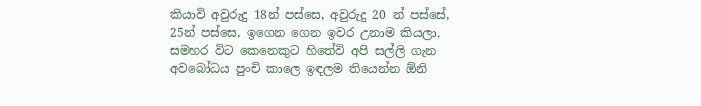කියාවි අවුරුදු 18න් පස්සෙ, අවුරුදු 20 න් පස්සේ, 25න් පස්සෙ, ඉගෙන ගෙන ඉවර උනාම කියලා. සමහර විට කෙනෙකුට හිතේවි අපි සල්ලි ගැන අවබෝධය පුංචි කාලෙ ඉඳලම තියෙන්න ඕනි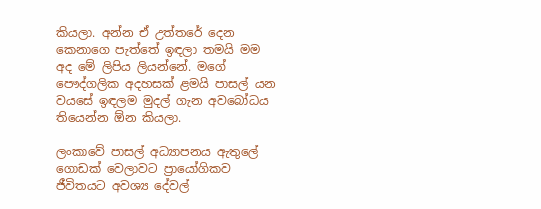කියලා. අන්න ඒ උත්තරේ දෙන කෙනාගෙ පැත්තේ ඉඳලා තමයි මම අද මේ ලිපිය ලියන්නේ. මගේ පෞද්ගලික අදහසක් ළමයි පාසල් යන වයසේ ඉඳලම මුදල් ගැන අවබෝධය තියෙන්න ඕන කියලා.

ලංකාවේ පාසල් අධ්‍යාපනය ඇතුලේ ගොඩක් වෙලාවට ප්‍රායෝගිකව ජීවිතයට අවශ්‍ය දේවල්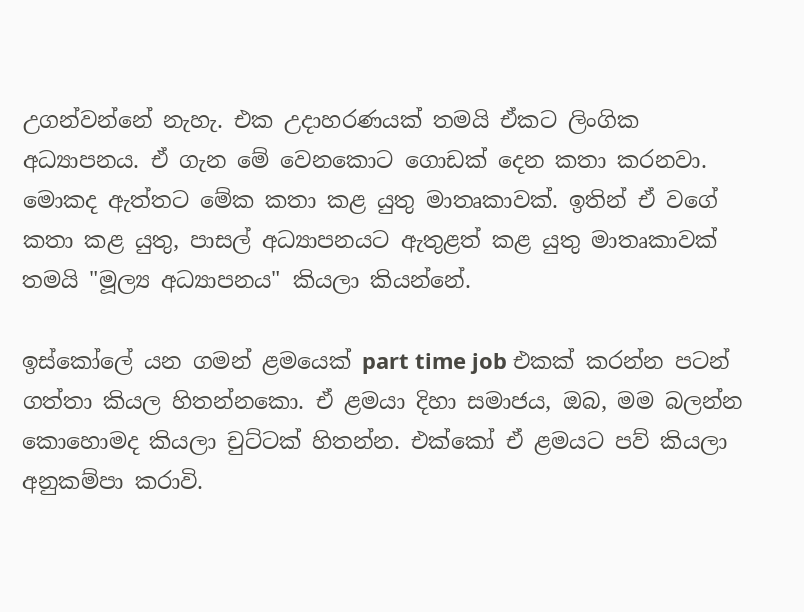උගන්වන්නේ නැහැ. එක උදාහරණයක් තමයි ඒකට ලිංගික අධ්‍යාපනය. ඒ ගැන මේ වෙනකොට ගොඩක් දෙන කතා කරනවා. මොකද ඇත්තට මේක කතා කළ යුතු මාතෘකාවක්. ඉතින් ඒ වගේ කතා කළ යුතු, පාසල් අධ්‍යාපනයට ඇතුළත් කළ යුතු මාතෘකාවක් තමයි "මූල්‍ය අධ්‍යාපනය" කියලා කියන්නේ.

ඉස්කෝලේ යන ගමන් ළමයෙක් part time job එකක් කරන්න පටන් ගත්තා කියල හිතන්නකො. ඒ ළමයා දිහා සමාජය, ඔබ, මම බලන්න කොහොමද කියලා චුට්ටක් හිතන්න. එක්කෝ ඒ ළමයට පව් කියලා අනුකම්පා කරාවි.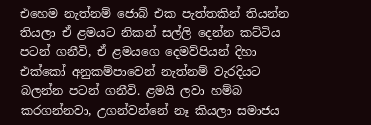එහෙම නැත්නම් ජොබ් එක පැත්තකින් තියන්න තියලා ඒ ළමයට නිකන් සල්ලි දෙන්න කට්ටිය පටන් ගනීවි, ඒ ළමයගෙ දෙමව්පියන් දිහා එක්කෝ අනුකම්පාවෙන් නැත්නම් වැරදියට බලන්න පටන් ගනීවි. ළමයි ලවා හම්බ කරගන්නවා, උගන්වන්නේ නෑ කියලා සමාජය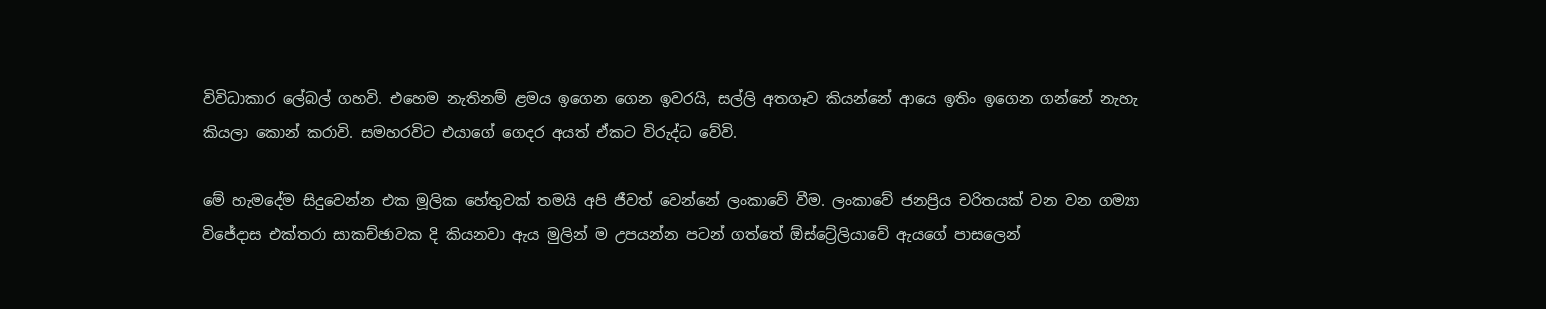විවිධාකාර ලේබල් ගහවි. එහෙම නැතිනම් ළමය ඉගෙන ගෙන ඉවරයි, සල්ලි අතගෑව කියන්නේ ආයෙ ඉතිං ඉගෙන ගන්නේ නැහැ කියලා කොන් කරාවි. සමහරවිට එයාගේ ගෙදර අයත් ඒකට විරුද්ධ වේවි.

මේ හැමදේම සිදුවෙන්න එක මූලික හේතුවක් තමයි අපි ජීවත් වෙන්නේ ලංකාවේ වීම. ලංකාවේ ජනප්‍රිය චරිතයක් වන වන ගම්‍යා විජේදාස එක්තරා සාකච්ඡාවක දි කියනවා ඇය මුලින් ම උපයන්න පටන් ගත්තේ ඕස්ට්‍රේලියාවේ ඇයගේ පාසලෙන්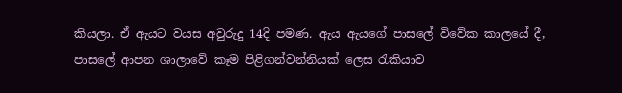කියලා. ඒ ඇයට වයස අවුරුදු 14දි පමණ. ඇය ඇයගේ පාසලේ විවේක කාලයේ දී, පාසලේ ආපන ශාලාවේ කෑම පිළිගන්වන්නියක් ලෙස රැකියාව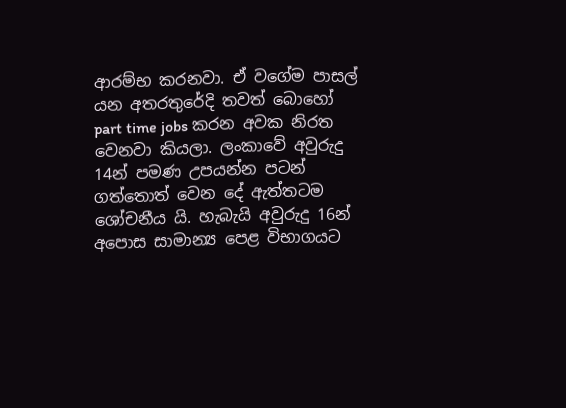ආරම්භ කරනවා. ඒ වගේම පාසල් යන අතරතුරේදි තවත් බොහෝ part time jobs කරන අවක නිරත වෙනවා කියලා. ලංකාවේ අවුරුදු 14න් පමණ උපයන්න පටන් ගත්තොත් වෙන දේ ඇත්තටම ශෝචනීය යි. හැබැයි අවුරුදු 16න් අපොස සාමාන්‍ය පෙළ විභාගයට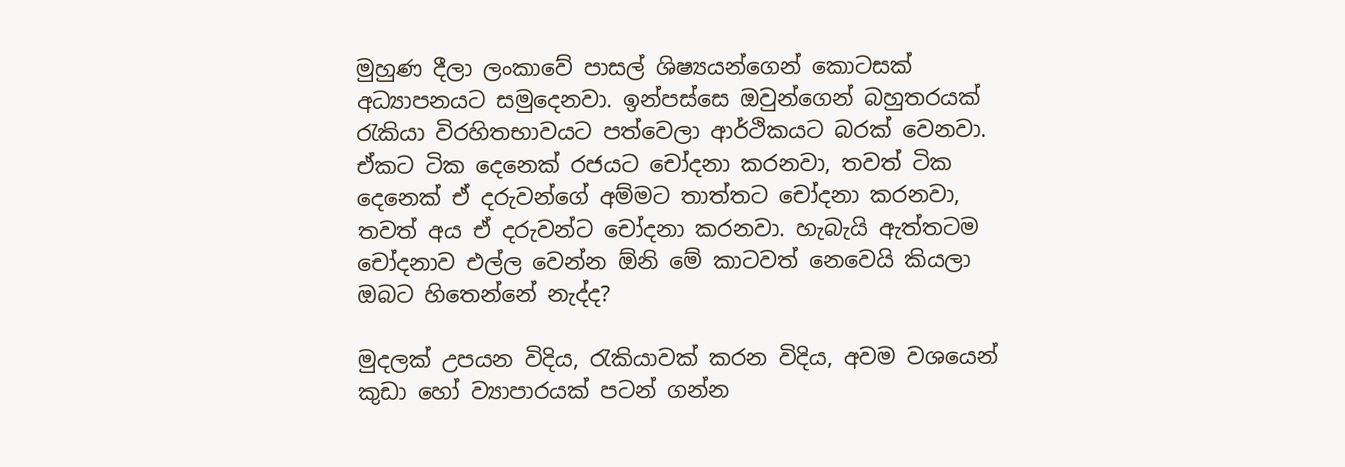මුහුණ දීලා ලංකාවේ පාසල් ශිෂ්‍යයන්ගෙන් කොටසක් අධ්‍යාපනයට සමුදෙනවා. ඉන්පස්සෙ ඔවුන්ගෙන් බහුතරයක් රැකියා විරහිතභාවයට පත්වෙලා ආර්ථිකයට බරක් වෙනවා. ඒකට ටික දෙනෙක් රජයට චෝදනා කරනවා, තවත් ටික දෙනෙක් ඒ දරුවන්ගේ අම්මට තාත්තට චෝදනා කරනවා, තවත් අය ඒ දරුවන්ට චෝදනා කරනවා. හැබැයි ඇත්තටම චෝදනාව එල්ල වෙන්න ඕනි මේ කාටවත් නෙවෙයි කියලා ඔබට හිතෙන්නේ නැද්ද?

මුදලක් උපයන විදිය, රැකියාවක් කරන විදිය, අවම වශයෙන් කුඩා හෝ ව්‍යාපාරයක් පටන් ගන්න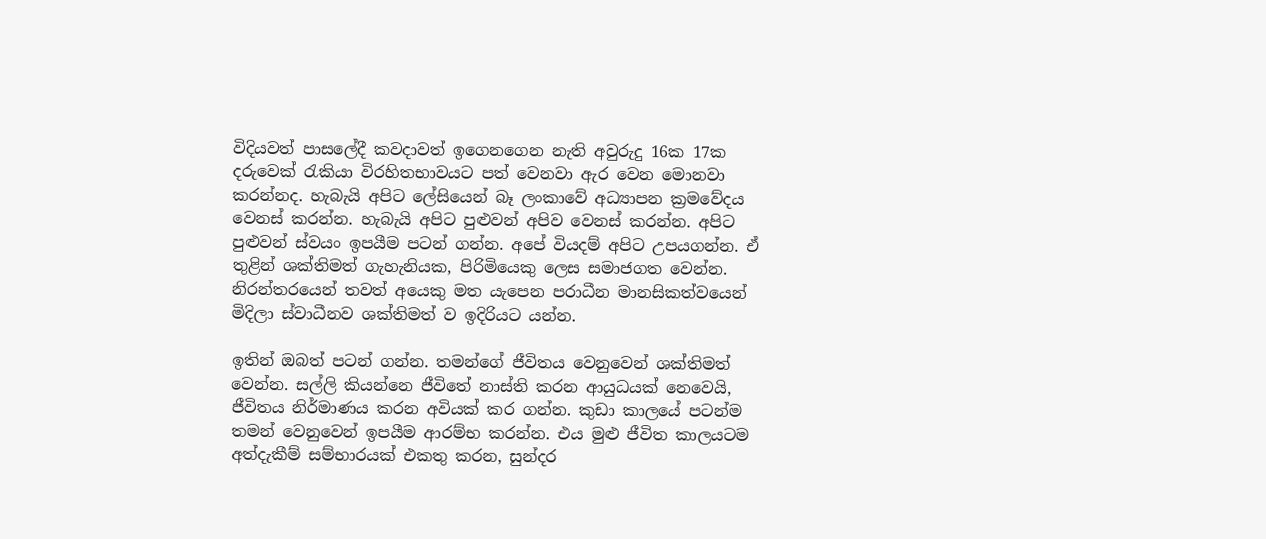විදියවත් පාසලේදී කවදාවත් ඉගෙනගෙන නැති අවුරුදු 16ක 17ක දරුවෙක් රැකියා විරහිතභාවයට පත් වෙනවා ඇර වෙන මොනවා කරන්නද. හැබැයි අපිට ලේසියෙන් බෑ ලංකාවේ අධ්‍යාපන ක්‍රමවේදය වෙනස් කරන්න. හැබැයි අපිට පුළුවන් අපිව වෙනස් කරන්න. අපිට පුළුවන් ස්වයං ඉපයීම පටන් ගන්න. අපේ වියදම් අපිට උපයගන්න. ඒ තුළින් ශක්තිමත් ගැහැනියක, පිරිමියෙකු ලෙස සමාජගත වෙන්න. නිරන්තරයෙන් තවත් අයෙකු මත යැපෙන පරාධීන මානසිකත්වයෙන් මිදිලා ස්වාධීනව ශක්තිමත් ව ඉදිරියට යන්න.

ඉතින් ඔබත් පටන් ගන්න. තමන්ගේ ජීවිතය වෙනුවෙන් ශක්තිමත් වෙන්න. සල්ලි කියන්නෙ ජීවිතේ නාස්ති කරන ආයුධයක් නෙවෙයි, ජීවිතය නිර්මාණය කරන අවියක් කර ගන්න. කුඩා කාලයේ පටන්ම තමන් වෙනුවෙන් ඉපයීම ආරම්භ කරන්න. එය මුළු ජීවිත කාලයටම අත්දැකීම් සම්භාරයක් එකතු කරන, සුන්දර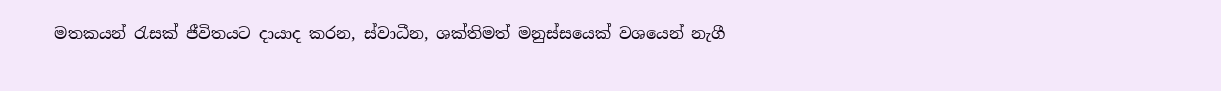මතකයන් රැසක් ජීවිතයට දායාද කරන, ස්වාධීන, ශක්තිමත් මනුස්සයෙක් වශයෙන් නැගී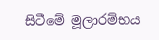සිටීමේ මූලාරම්භය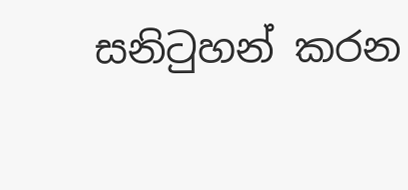සනිටුහන් කරන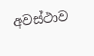අවස්ථාව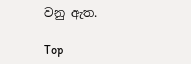වනු ඇත.

Top